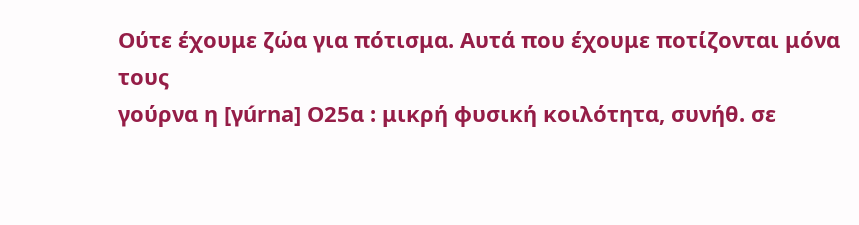Ούτε έχουμε ζώα για πότισμα. Αυτά που έχουμε ποτίζονται μόνα τους
γούρνα η [γúrna] Ο25α : μικρή φυσική κοιλότητα, συνήθ. σε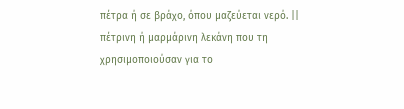πέτρα ή σε βράχο, όπου μαζεύεται νερό. || πέτρινη ή μαρμάρινη λεκάνη που τη χρησιμοποιούσαν για το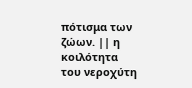πότισμα των ζώων. || η κοιλότητα του νεροχύτη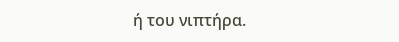ή του νιπτήρα.